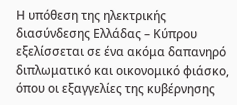Η υπόθεση της ηλεκτρικής διασύνδεσης Ελλάδας – Κύπρου εξελίσσεται σε ένα ακόμα δαπανηρό διπλωματικό και οικονομικό φιάσκο, όπου οι εξαγγελίες της κυβέρνησης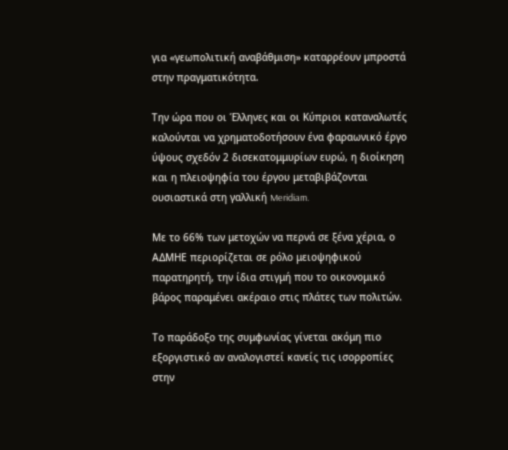για «γεωπολιτική αναβάθμιση» καταρρέουν μπροστά στην πραγματικότητα.

Την ώρα που οι Έλληνες και οι Κύπριοι καταναλωτές καλούνται να χρηματοδοτήσουν ένα φαραωνικό έργο ύψους σχεδόν 2 δισεκατομμυρίων ευρώ, η διοίκηση και η πλειοψηφία του έργου μεταβιβάζονται ουσιαστικά στη γαλλική Meridiam.

Με το 66% των μετοχών να περνά σε ξένα χέρια, ο ΑΔΜΗΕ περιορίζεται σε ρόλο μειοψηφικού παρατηρητή, την ίδια στιγμή που το οικονομικό βάρος παραμένει ακέραιο στις πλάτες των πολιτών.

Το παράδοξο της συμφωνίας γίνεται ακόμη πιο εξοργιστικό αν αναλογιστεί κανείς τις ισορροπίες στην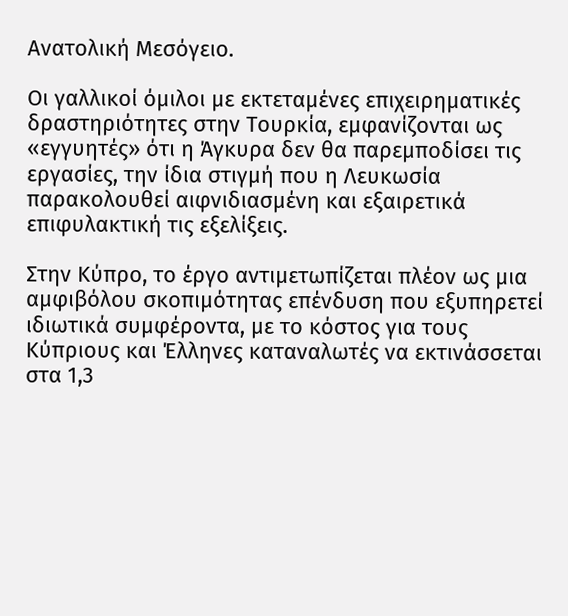Ανατολική Μεσόγειο.

Οι γαλλικοί όμιλοι με εκτεταμένες επιχειρηματικές δραστηριότητες στην Τουρκία, εμφανίζονται ως «εγγυητές» ότι η Άγκυρα δεν θα παρεμποδίσει τις εργασίες, την ίδια στιγμή που η Λευκωσία παρακολουθεί αιφνιδιασμένη και εξαιρετικά επιφυλακτική τις εξελίξεις.

Στην Κύπρο, το έργο αντιμετωπίζεται πλέον ως μια αμφιβόλου σκοπιμότητας επένδυση που εξυπηρετεί ιδιωτικά συμφέροντα, με το κόστος για τους Κύπριους και Έλληνες καταναλωτές να εκτινάσσεται στα 1,3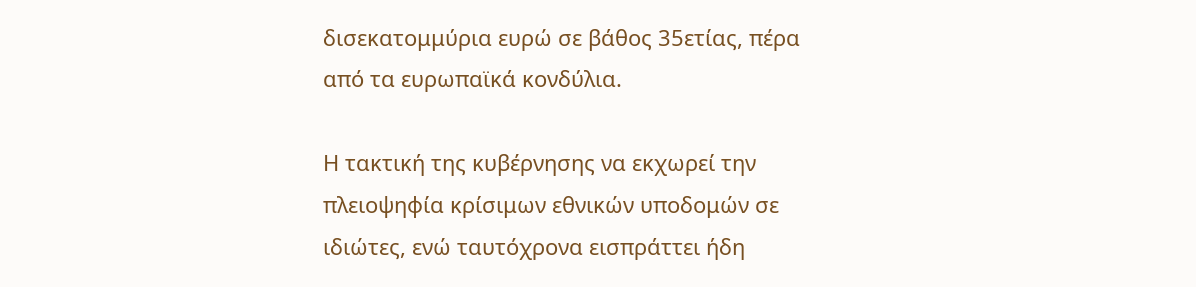δισεκατομμύρια ευρώ σε βάθος 35ετίας, πέρα από τα ευρωπαϊκά κονδύλια.

Η τακτική της κυβέρνησης να εκχωρεί την πλειοψηφία κρίσιμων εθνικών υποδομών σε ιδιώτες, ενώ ταυτόχρονα εισπράττει ήδη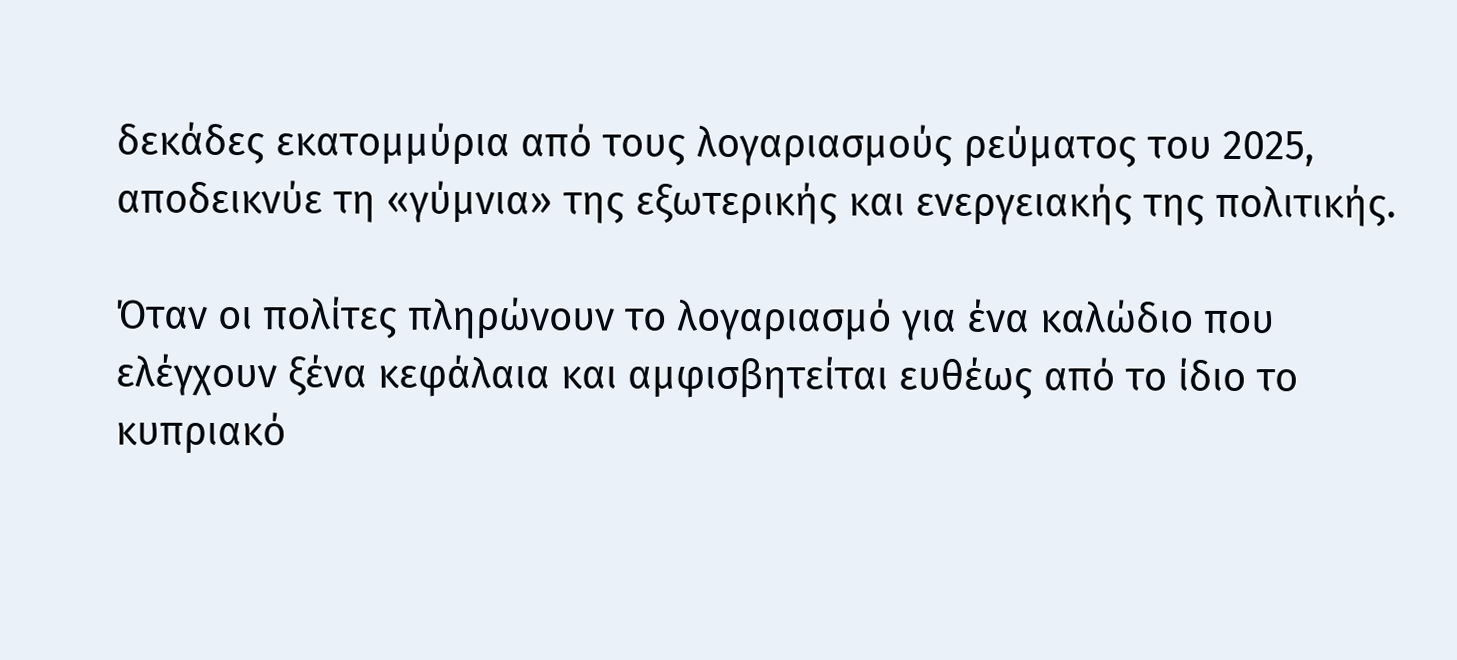δεκάδες εκατομμύρια από τους λογαριασμούς ρεύματος του 2025, αποδεικνύε τη «γύμνια» της εξωτερικής και ενεργειακής της πολιτικής.

Όταν οι πολίτες πληρώνουν το λογαριασμό για ένα καλώδιο που ελέγχουν ξένα κεφάλαια και αμφισβητείται ευθέως από το ίδιο το κυπριακό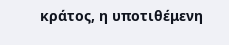κράτος, η υποτιθέμενη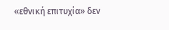«εθνική επιτυχία» δεν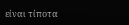είναι τίποτα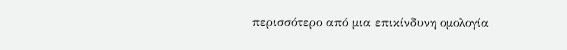περισσότερο από μια επικίνδυνη ομολογία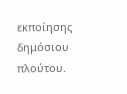εκποίησης δημόσιου πλούτου.